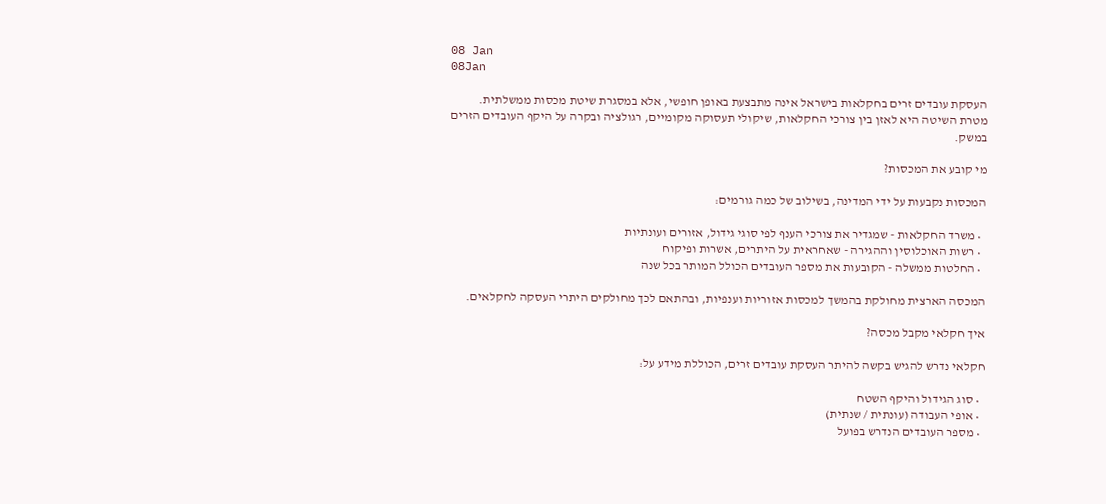08 Jan
08Jan

העסקת עובדים זרים בחקלאות בישראל אינה מתבצעת באופן חופשי, אלא במסגרת שיטת מכסות ממשלתית. מטרת השיטה היא לאזן בין צורכי החקלאות, שיקולי תעסוקה מקומיים, רגולציה ובקרה על היקף העובדים הזרים במשק.

מי קובע את המכסות?

המכסות נקבעות על ידי המדינה, בשילוב של כמה גורמים:

  • משרד החקלאות - שמגדיר את צורכי הענף לפי סוגי גידול, אזורים ועונתיות
  • רשות האוכלוסין וההגירה - שאחראית על היתרים, אשרות ופיקוח
  • החלטות ממשלה - הקובעות את מספר העובדים הכולל המותר בכל שנה

המכסה הארצית מחולקת בהמשך למכסות אזוריות וענפיות, ובהתאם לכך מחולקים היתרי העסקה לחקלאים.

איך חקלאי מקבל מכסה?

חקלאי נדרש להגיש בקשה להיתר העסקת עובדים זרים, הכוללת מידע על:

  • סוג הגידול והיקף השטח
  • אופי העבודה (עונתית / שנתית)
  • מספר העובדים הנדרש בפועל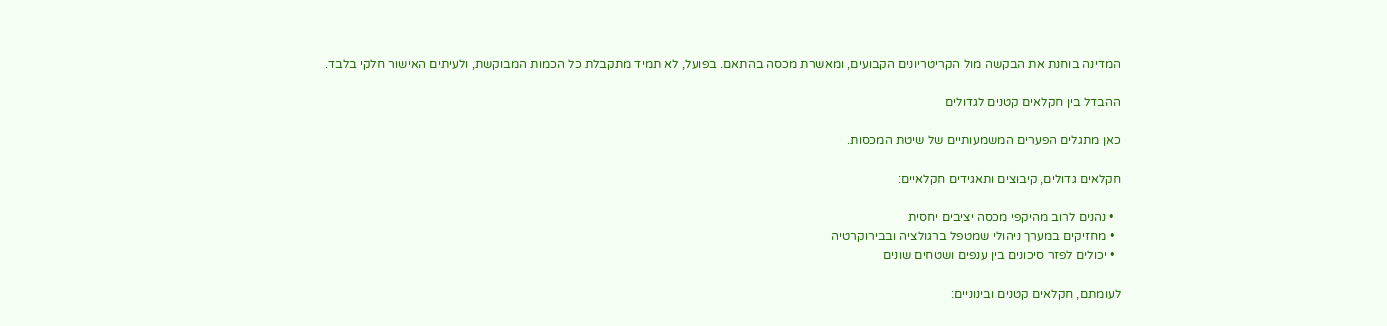המדינה בוחנת את הבקשה מול הקריטריונים הקבועים, ומאשרת מכסה בהתאם. בפועל, לא תמיד מתקבלת כל הכמות המבוקשת, ולעיתים האישור חלקי בלבד.

ההבדל בין חקלאים קטנים לגדולים

כאן מתגלים הפערים המשמעותיים של שיטת המכסות.

חקלאים גדולים, קיבוצים ותאגידים חקלאיים:

  • נהנים לרוב מהיקפי מכסה יציבים יחסית
  • מחזיקים במערך ניהולי שמטפל ברגולציה ובבירוקרטיה
  • יכולים לפזר סיכונים בין ענפים ושטחים שונים

לעומתם, חקלאים קטנים ובינוניים: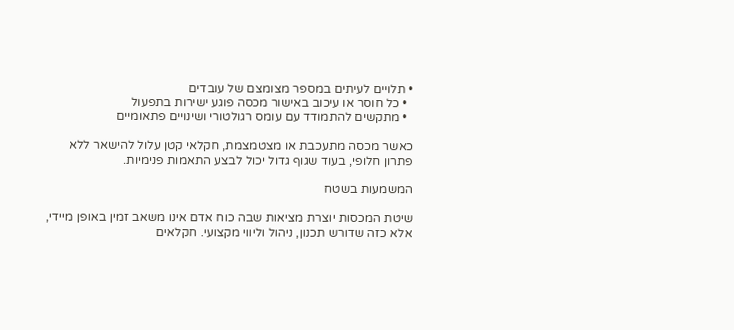• תלויים לעיתים במספר מצומצם של עובדים
  • כל חוסר או עיכוב באישור מכסה פוגע ישירות בתפעול
  • מתקשים להתמודד עם עומס רגולטורי ושינויים פתאומיים

כאשר מכסה מתעכבת או מצטמצמת, חקלאי קטן עלול להישאר ללא פתרון חלופי, בעוד שגוף גדול יכול לבצע התאמות פנימיות.

המשמעות בשטח

שיטת המכסות יוצרת מציאות שבה כוח אדם אינו משאב זמין באופן מיידי, אלא כזה שדורש תכנון, ניהול וליווי מקצועי. חקלאים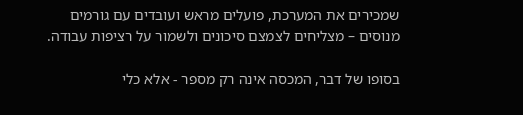שמכירים את המערכת, פועלים מראש ועובדים עם גורמים מנוסים – מצליחים לצמצם סיכונים ולשמור על רציפות עבודה.

בסופו של דבר, המכסה אינה רק מספר - אלא כלי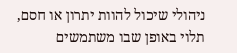ניהולי שיכול להוות יתרון או חסם, תלוי באופן שבו משתמשים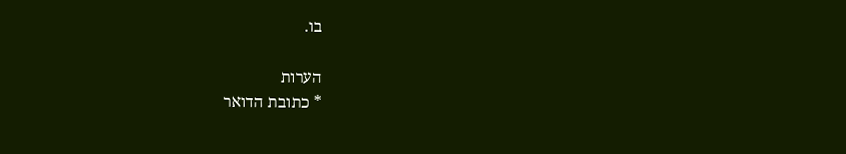בו.

הערות
* כתובת הדואר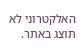האלקטרוני לא תוצג באתר.